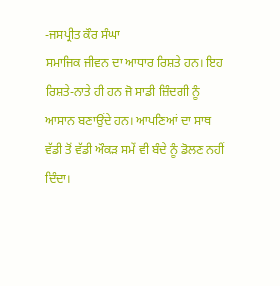-ਜਸਪ੍ਰੀਤ ਕੌਰ ਸੰਘਾ
ਸਮਾਜਿਕ ਜੀਵਨ ਦਾ ਆਧਾਰ ਰਿਸ਼ਤੇ ਹਨ। ਇਹ ਰਿਸ਼ਤੇ-ਨਾਤੇ ਹੀ ਹਨ ਜੋ ਸਾਡੀ ਜ਼ਿੰਦਗੀ ਨੂੰ ਆਸਾਨ ਬਣਾਉਂਦੇ ਹਨ। ਆਪਣਿਆਂ ਦਾ ਸਾਥ ਵੱਡੀ ਤੋਂ ਵੱਡੀ ਔਕੜ ਸਮੇਂ ਵੀ ਬੰਦੇ ਨੂੰ ਡੋਲਣ ਨਹੀਂ ਦਿੰਦਾ।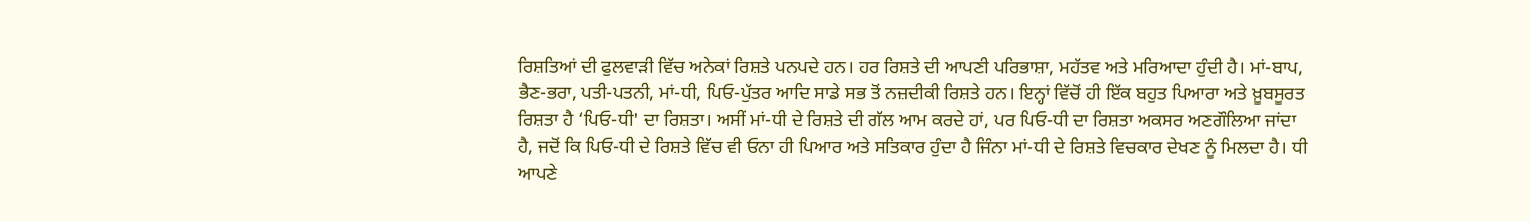ਰਿਸ਼ਤਿਆਂ ਦੀ ਫੁਲਵਾੜੀ ਵਿੱਚ ਅਨੇਕਾਂ ਰਿਸ਼ਤੇ ਪਨਪਦੇ ਹਨ। ਹਰ ਰਿਸ਼ਤੇ ਦੀ ਆਪਣੀ ਪਰਿਭਾਸ਼ਾ, ਮਹੱਤਵ ਅਤੇ ਮਰਿਆਦਾ ਹੁੰਦੀ ਹੈ। ਮਾਂ-ਬਾਪ, ਭੈਣ-ਭਰਾ, ਪਤੀ-ਪਤਨੀ, ਮਾਂ-ਧੀ, ਪਿਓ-ਪੁੱਤਰ ਆਦਿ ਸਾਡੇ ਸਭ ਤੋਂ ਨਜ਼ਦੀਕੀ ਰਿਸ਼ਤੇ ਹਨ। ਇਨ੍ਹਾਂ ਵਿੱਚੋਂ ਹੀ ਇੱਕ ਬਹੁਤ ਪਿਆਰਾ ਅਤੇ ਖ਼ੂਬਸੂਰਤ ਰਿਸ਼ਤਾ ਹੈ ‘ਪਿਓ-ਧੀ' ਦਾ ਰਿਸ਼ਤਾ। ਅਸੀਂ ਮਾਂ-ਧੀ ਦੇ ਰਿਸ਼ਤੇ ਦੀ ਗੱਲ ਆਮ ਕਰਦੇ ਹਾਂ, ਪਰ ਪਿਓ-ਧੀ ਦਾ ਰਿਸ਼ਤਾ ਅਕਸਰ ਅਣਗੌਲਿਆ ਜਾਂਦਾ ਹੈ, ਜਦੋਂ ਕਿ ਪਿਓ-ਧੀ ਦੇ ਰਿਸ਼ਤੇ ਵਿੱਚ ਵੀ ਓਨਾ ਹੀ ਪਿਆਰ ਅਤੇ ਸਤਿਕਾਰ ਹੁੰਦਾ ਹੈ ਜਿੰਨਾ ਮਾਂ-ਧੀ ਦੇ ਰਿਸ਼ਤੇ ਵਿਚਕਾਰ ਦੇਖਣ ਨੂੰ ਮਿਲਦਾ ਹੈ। ਧੀ ਆਪਣੇ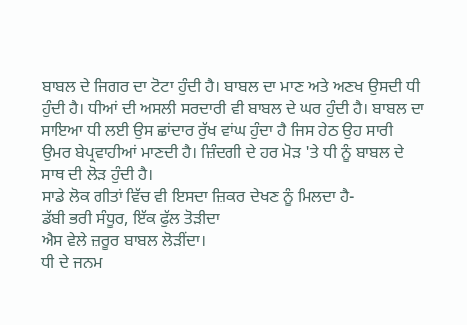ਬਾਬਲ ਦੇ ਜਿਗਰ ਦਾ ਟੋਟਾ ਹੁੰਦੀ ਹੈ। ਬਾਬਲ ਦਾ ਮਾਣ ਅਤੇ ਅਣਖ ਉਸਦੀ ਧੀ ਹੁੰਦੀ ਹੈ। ਧੀਆਂ ਦੀ ਅਸਲੀ ਸਰਦਾਰੀ ਵੀ ਬਾਬਲ ਦੇ ਘਰ ਹੁੰਦੀ ਹੈ। ਬਾਬਲ ਦਾ ਸਾਇਆ ਧੀ ਲਈ ਉਸ ਛਾਂਦਾਰ ਰੁੱਖ ਵਾਂਘ ਹੁੰਦਾ ਹੈ ਜਿਸ ਹੇਠ ਉਹ ਸਾਰੀ ਉਮਰ ਬੇਪ੍ਰਵਾਹੀਆਂ ਮਾਣਦੀ ਹੈ। ਜ਼ਿੰਦਗੀ ਦੇ ਹਰ ਮੋੜ 'ਤੇ ਧੀ ਨੂੰ ਬਾਬਲ ਦੇ ਸਾਥ ਦੀ ਲੋੜ ਹੁੰਦੀ ਹੈ।
ਸਾਡੇ ਲੋਕ ਗੀਤਾਂ ਵਿੱਚ ਵੀ ਇਸਦਾ ਜ਼ਿਕਰ ਦੇਖਣ ਨੂੰ ਮਿਲਦਾ ਹੈ-
ਡੱਬੀ ਭਰੀ ਸੰਧੂਰ, ਇੱਕ ਫੁੱਲ ਤੋੜੀਦਾ
ਐਸ ਵੇਲੇ ਜ਼ਰੂਰ ਬਾਬਲ ਲੋੜੀਂਦਾ।
ਧੀ ਦੇ ਜਨਮ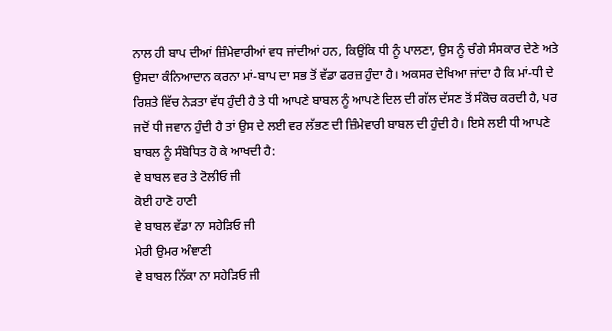ਨਾਲ ਹੀ ਬਾਪ ਦੀਆਂ ਜ਼ਿੰਮੇਵਾਰੀਆਂ ਵਧ ਜਾਂਦੀਆਂ ਹਨ, ਕਿਉਂਕਿ ਧੀ ਨੂੰ ਪਾਲਣਾ, ਉਸ ਨੂੰ ਚੰਗੇ ਸੰਸਕਾਰ ਦੇਣੇ ਅਤੇ ਉਸਦਾ ਕੰਨਿਆਦਾਨ ਕਰਨਾ ਮਾਂ-ਬਾਪ ਦਾ ਸਭ ਤੋਂ ਵੱਡਾ ਫਰਜ਼ ਹੁੰਦਾ ਹੈ। ਅਕਸਰ ਦੇਖਿਆ ਜਾਂਦਾ ਹੈ ਕਿ ਮਾਂ-ਧੀ ਦੇ ਰਿਸ਼ਤੇ ਵਿੱਚ ਨੇੜਤਾ ਵੱਧ ਹੁੰਦੀ ਹੈ ਤੇ ਧੀ ਆਪਣੇ ਬਾਬਲ ਨੂੰ ਆਪਣੇ ਦਿਲ ਦੀ ਗੱਲ ਦੱਸਣ ਤੋਂ ਸੰਕੋਚ ਕਰਦੀ ਹੈ, ਪਰ ਜਦੋਂ ਧੀ ਜਵਾਨ ਹੁੰਦੀ ਹੈ ਤਾਂ ਉਸ ਦੇ ਲਈ ਵਰ ਲੱਭਣ ਦੀ ਜ਼ਿੰਮੇਵਾਰੀ ਬਾਬਲ ਦੀ ਹੁੰਦੀ ਹੈ। ਇਸੇ ਲਈ ਧੀ ਆਪਣੇ ਬਾਬਲ ਨੂੰ ਸੰਬੋਧਿਤ ਹੋ ਕੇ ਆਖਦੀ ਹੈ:
ਵੇ ਬਾਬਲ ਵਰ ਤੇ ਟੋਲੀਓ ਜੀ
ਕੋਈ ਹਾਣੋ ਹਾਣੀ
ਵੇ ਬਾਬਲ ਵੱਡਾ ਨਾ ਸਹੇੜਿਓ ਜੀ
ਮੇਰੀ ਉਮਰ ਅੰਞਾਣੀ
ਵੇ ਬਾਬਲ ਨਿੱਕਾ ਨਾ ਸਹੇੜਿਓ ਜੀ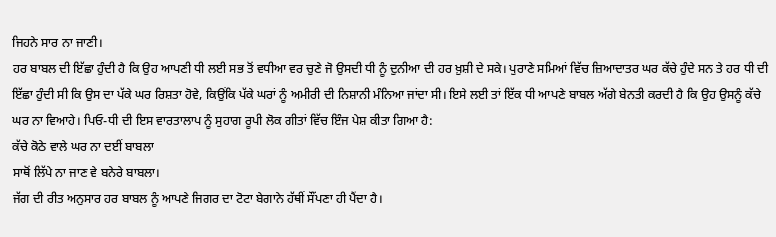ਜਿਹਨੇ ਸਾਰ ਨਾ ਜਾਣੀ।
ਹਰ ਬਾਬਲ ਦੀ ਇੱਛਾ ਹੁੰਦੀ ਹੈ ਕਿ ਉਹ ਆਪਣੀ ਧੀ ਲਈ ਸਭ ਤੋਂ ਵਧੀਆ ਵਰ ਚੁਣੇ ਜੋ ਉਸਦੀ ਧੀ ਨੂੰ ਦੁਨੀਆ ਦੀ ਹਰ ਖ਼ੁਸ਼ੀ ਦੇ ਸਕੇ। ਪੁਰਾਣੇ ਸਮਿਆਂ ਵਿੱਚ ਜ਼ਿਆਦਾਤਰ ਘਰ ਕੱਚੇ ਹੁੰਦੇ ਸਨ ਤੇ ਹਰ ਧੀ ਦੀ ਇੱਛਾ ਹੁੰਦੀ ਸੀ ਕਿ ਉਸ ਦਾ ਪੱਕੇ ਘਰ ਰਿਸ਼ਤਾ ਹੋਵੇ, ਕਿਉਂਕਿ ਪੱਕੇ ਘਰਾਂ ਨੂੰ ਅਮੀਰੀ ਦੀ ਨਿਸ਼ਾਨੀ ਮੰਨਿਆ ਜਾਂਦਾ ਸੀ। ਇਸੇ ਲਈ ਤਾਂ ਇੱਕ ਧੀ ਆਪਣੇ ਬਾਬਲ ਅੱਗੇ ਬੇਨਤੀ ਕਰਦੀ ਹੈ ਕਿ ਉਹ ਉਸਨੂੰ ਕੱਚੇ ਘਰ ਨਾ ਵਿਆਹੇ। ਪਿਓ-ਧੀ ਦੀ ਇਸ ਵਾਰਤਾਲਾਪ ਨੂੰ ਸੁਹਾਗ ਰੂਪੀ ਲੋਕ ਗੀਤਾਂ ਵਿੱਚ ਇੰਜ ਪੇਸ਼ ਕੀਤਾ ਗਿਆ ਹੈ:
ਕੱਚੇ ਕੋਠੇ ਵਾਲੇ ਘਰ ਨਾ ਦਈਂ ਬਾਬਲਾ
ਸਾਥੋਂ ਲਿੱਪੇ ਨਾ ਜਾਣ ਵੇ ਬਨੇਰੇ ਬਾਬਲਾ।
ਜੱਗ ਦੀ ਰੀਤ ਅਨੁਸਾਰ ਹਰ ਬਾਬਲ ਨੂੰ ਆਪਣੇ ਜਿਗਰ ਦਾ ਟੋਟਾ ਬੇਗਾਨੇ ਹੱਥੀਂ ਸੌਂਪਣਾ ਹੀ ਪੈਂਦਾ ਹੈ।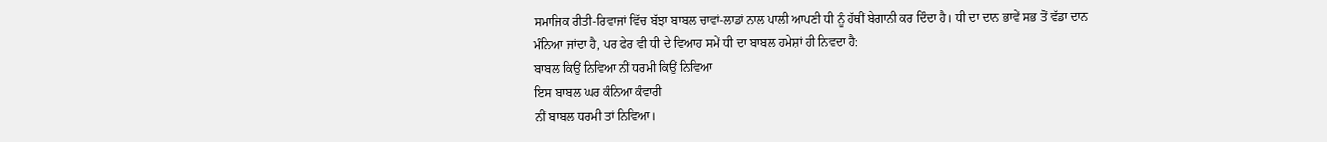ਸਮਾਜਿਕ ਰੀਤੀ-ਰਿਵਾਜਾਂ ਵਿੱਚ ਬੱਝਾ ਬਾਬਲ ਚਾਵਾਂ-ਲਾਡਾਂ ਨਾਲ ਪਾਲੀ ਆਪਣੀ ਧੀ ਨੂੰ ਹੱਥੀਂ ਬੇਗਾਨੀ ਕਰ ਦਿੰਦਾ ਹੈ। ਧੀ ਦਾ ਦਾਨ ਭਾਵੇਂ ਸਭ ਤੋਂ ਵੱਡਾ ਦਾਨ ਮੰਨਿਆ ਜਾਂਦਾ ਹੈ, ਪਰ ਫੇਰ ਵੀ ਧੀ ਦੇ ਵਿਆਹ ਸਮੇਂ ਧੀ ਦਾ ਬਾਬਲ ਹਮੇਸ਼ਾਂ ਹੀ ਨਿਵਦਾ ਹੈ:
ਬਾਬਲ ਕਿਉਂ ਨਿਵਿਆ ਨੀਂ ਧਰਮੀ ਕਿਉਂ ਨਿਵਿਆ
ਇਸ ਬਾਬਲ ਘਰ ਕੰਨਿਆ ਕੰਵਾਰੀ
ਨੀਂ ਬਾਬਲ ਧਰਮੀ ਤਾਂ ਨਿਵਿਆ।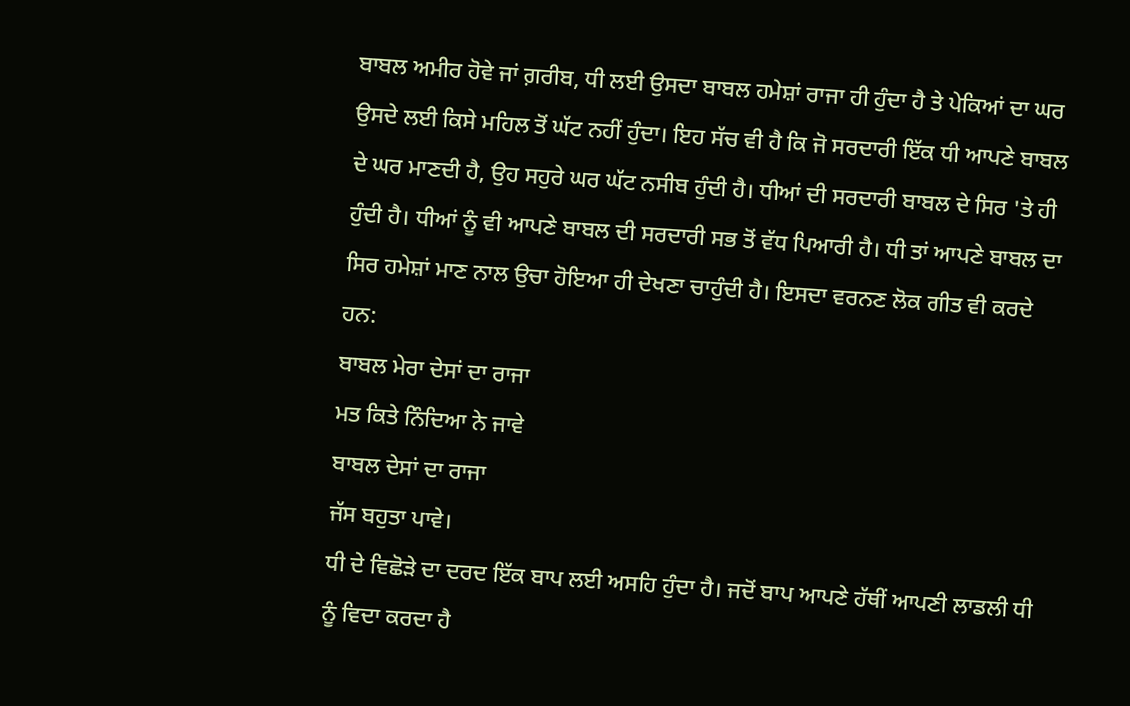ਬਾਬਲ ਅਮੀਰ ਹੋਵੇ ਜਾਂ ਗ਼ਰੀਬ, ਧੀ ਲਈ ਉਸਦਾ ਬਾਬਲ ਹਮੇਸ਼ਾਂ ਰਾਜਾ ਹੀ ਹੁੰਦਾ ਹੈ ਤੇ ਪੇਕਿਆਂ ਦਾ ਘਰ ਉਸਦੇ ਲਈ ਕਿਸੇ ਮਹਿਲ ਤੋਂ ਘੱਟ ਨਹੀਂ ਹੁੰਦਾ। ਇਹ ਸੱਚ ਵੀ ਹੈ ਕਿ ਜੋ ਸਰਦਾਰੀ ਇੱਕ ਧੀ ਆਪਣੇ ਬਾਬਲ ਦੇ ਘਰ ਮਾਣਦੀ ਹੈ, ਉਹ ਸਹੁਰੇ ਘਰ ਘੱਟ ਨਸੀਬ ਹੁੰਦੀ ਹੈ। ਧੀਆਂ ਦੀ ਸਰਦਾਰੀ ਬਾਬਲ ਦੇ ਸਿਰ 'ਤੇ ਹੀ ਹੁੰਦੀ ਹੈ। ਧੀਆਂ ਨੂੰ ਵੀ ਆਪਣੇ ਬਾਬਲ ਦੀ ਸਰਦਾਰੀ ਸਭ ਤੋਂ ਵੱਧ ਪਿਆਰੀ ਹੈ। ਧੀ ਤਾਂ ਆਪਣੇ ਬਾਬਲ ਦਾ ਸਿਰ ਹਮੇਸ਼ਾਂ ਮਾਣ ਨਾਲ ਉਚਾ ਹੋਇਆ ਹੀ ਦੇਖਣਾ ਚਾਹੁੰਦੀ ਹੈ। ਇਸਦਾ ਵਰਨਣ ਲੋਕ ਗੀਤ ਵੀ ਕਰਦੇ ਹਨ:
ਬਾਬਲ ਮੇਰਾ ਦੇਸਾਂ ਦਾ ਰਾਜਾ
ਮਤ ਕਿਤੇ ਨਿੰਦਿਆ ਨੇ ਜਾਵੇ
ਬਾਬਲ ਦੇਸਾਂ ਦਾ ਰਾਜਾ
ਜੱਸ ਬਹੁਤਾ ਪਾਵੇ।
ਧੀ ਦੇ ਵਿਛੋੜੇ ਦਾ ਦਰਦ ਇੱਕ ਬਾਪ ਲਈ ਅਸਹਿ ਹੁੰਦਾ ਹੈ। ਜਦੋਂ ਬਾਪ ਆਪਣੇ ਹੱਥੀਂ ਆਪਣੀ ਲਾਡਲੀ ਧੀ ਨੂੰ ਵਿਦਾ ਕਰਦਾ ਹੈ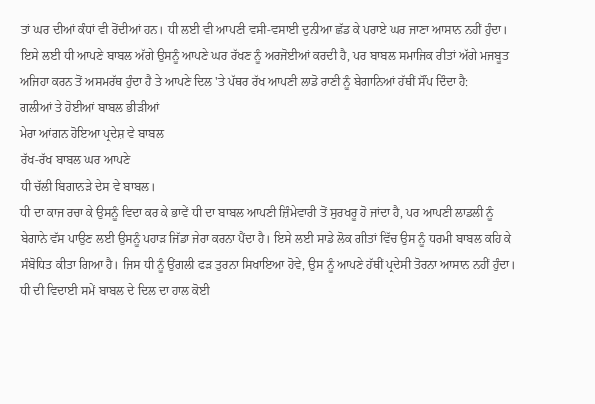ਤਾਂ ਘਰ ਦੀਆਂ ਕੰਧਾਂ ਵੀ ਰੋਂਦੀਆਂ ਹਨ। ਧੀ ਲਈ ਵੀ ਆਪਣੀ ਵਸੀ-ਵਸਾਈ ਦੁਨੀਆ ਛੱਡ ਕੇ ਪਰਾਏ ਘਰ ਜਾਣਾ ਆਸਾਨ ਨਹੀਂ ਹੁੰਦਾ। ਇਸੇ ਲਈ ਧੀ ਆਪਣੇ ਬਾਬਲ ਅੱਗੇ ਉਸਨੂੰ ਆਪਣੇ ਘਰ ਰੱਖਣ ਨੂੰ ਅਰਜੋਈਆਂ ਕਰਦੀ ਹੈ, ਪਰ ਬਾਬਲ ਸਮਾਜਿਕ ਰੀਤਾਂ ਅੱਗੇ ਮਜਬੂਤ ਅਜਿਹਾ ਕਰਨ ਤੋਂ ਅਸਮਰੱਥ ਹੁੰਦਾ ਹੈ ਤੇ ਆਪਣੇ ਦਿਲ 'ਤੇ ਪੱਥਰ ਰੱਖ ਆਪਣੀ ਲਾਡੋ ਰਾਣੀ ਨੂੰ ਬੇਗਾਨਿਆਂ ਹੱਥੀਂ ਸੌਂਪ ਦਿੰਦਾ ਹੈ:
ਗਲੀਆਂ ਤੇ ਹੋਈਆਂ ਬਾਬਲ ਭੀੜੀਆਂ
ਮੇਰਾ ਆਂਗਨ ਹੋਇਆ ਪ੍ਰਦੇਸ਼ ਵੇ ਬਾਬਲ
ਰੱਖ-ਰੱਖ ਬਾਬਲ ਘਰ ਆਪਣੇ
ਧੀ ਚੱਲੀ ਬਿਗਾਨੜੇ ਦੇਸ ਵੇ ਬਾਬਲ।
ਧੀ ਦਾ ਕਾਜ ਰਚਾ ਕੇ ਉਸਨੂੰ ਵਿਦਾ ਕਰ ਕੇ ਭਾਵੇਂ ਧੀ ਦਾ ਬਾਬਲ ਆਪਣੀ ਜ਼ਿੰਮੇਵਾਰੀ ਤੋਂ ਸੁਰਖਰੂ ਹੋ ਜਾਂਦਾ ਹੈ, ਪਰ ਆਪਣੀ ਲਾਡਲੀ ਨੂੰ ਬੇਗਾਨੇ ਵੱਸ ਪਾਉਣ ਲਈ ਉਸਨੂੰ ਪਹਾੜ ਜਿੱਡਾ ਜੇਰਾ ਕਰਨਾ ਪੈਂਦਾ ਹੈ। ਇਸੇ ਲਈ ਸਾਡੇ ਲੋਕ ਗੀਤਾਂ ਵਿੱਚ ਉਸ ਨੂੰ ਧਰਮੀ ਬਾਬਲ ਕਹਿ ਕੇ ਸੰਬੋਧਿਤ ਕੀਤਾ ਗਿਆ ਹੈ। ਜਿਸ ਧੀ ਨੂੰ ਉਂਗਲੀ ਫੜ ਤੁਰਨਾ ਸਿਖਾਇਆ ਹੋਵੇ, ਉਸ ਨੂੰ ਆਪਣੇ ਹੱਥੀਂ ਪ੍ਰਦੇਸੀ ਤੋਰਨਾ ਆਸਾਨ ਨਹੀਂ ਹੁੰਦਾ। ਧੀ ਦੀ ਵਿਦਾਈ ਸਮੇਂ ਬਾਬਲ ਦੇ ਦਿਲ ਦਾ ਹਾਲ ਕੋਈ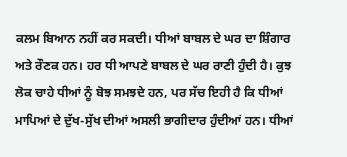ਕਲਮ ਬਿਆਨ ਨਹੀਂ ਕਰ ਸਕਦੀ। ਧੀਆਂ ਬਾਬਲ ਦੇ ਘਰ ਦਾ ਸ਼ਿੰਗਾਰ ਅਤੇ ਰੌਣਕ ਹਨ। ਹਰ ਧੀ ਆਪਣੇ ਬਾਬਲ ਦੇ ਘਰ ਰਾਣੀ ਹੁੰਦੀ ਹੈ। ਕੁਝ ਲੋਕ ਚਾਹੇ ਧੀਆਂ ਨੂੰ ਬੋਝ ਸਮਝਦੇ ਹਨ, ਪਰ ਸੱਚ ਇਹੀ ਹੈ ਕਿ ਧੀਆਂ ਮਾਪਿਆਂ ਦੇ ਦੁੱਖ-ਸੁੱਖ ਦੀਆਂ ਅਸਲੀ ਭਾਗੀਦਾਰ ਹੁੰਦੀਆਂ ਹਨ। ਧੀਆਂ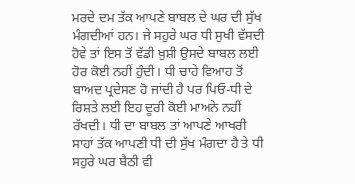ਮਰਦੇ ਦਮ ਤੱਕ ਆਪਣੇ ਬਾਬਲ ਦੇ ਘਰ ਦੀ ਸੁੱਖ ਮੰਗਦੀਆਂ ਹਨ। ਜੇ ਸਹੁਰੇ ਘਰ ਧੀ ਸੁਖੀ ਵੱਸਦੀ ਹੋਵੇ ਤਾਂ ਇਸ ਤੋਂ ਵੱਡੀ ਖ਼ੁਸ਼ੀ ਉਸਦੇ ਬਾਬਲ ਲਈ ਹੋਰ ਕੋਈ ਨਹੀਂ ਹੁੰਦੀ। ਧੀ ਚਾਹੇ ਵਿਆਹ ਤੋਂ ਬਾਅਦ ਪ੍ਰਦੇਸਣ ਹੋ ਜਾਂਦੀ ਹੈ ਪਰ ਪਿਓ-ਧੀ ਦੇ ਰਿਸ਼ਤੇ ਲਈ ਇਹ ਦੂਰੀ ਕੋਈ ਮਾਅਨੇ ਨਹੀਂ ਰੱਖਦੀ। ਧੀ ਦਾ ਬਾਬਲ ਤਾਂ ਆਪਣੇ ਆਖਰੀ ਸਾਹਾਂ ਤੱਕ ਆਪਣੀ ਧੀ ਦੀ ਸੁੱਖ ਮੰਗਦਾ ਹੈ ਤੇ ਧੀ ਸਹੁਰੇ ਘਰ ਬੈਠੀ ਵੀ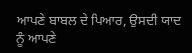ਆਪਣੇ ਬਾਬਲ ਦੇ ਪਿਆਰ, ਉਸਦੀ ਯਾਦ ਨੂੰ ਆਪਣੇ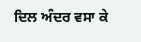ਦਿਲ ਅੰਦਰ ਵਸਾ ਕੇ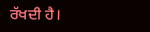ਰੱਖਦੀ ਹੈ।